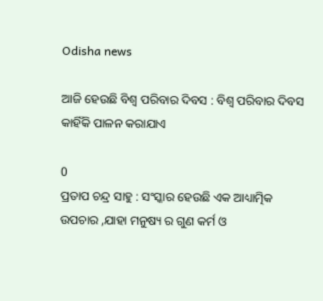Odisha news

ଆଜି ହେଉଛି ବିଶ୍ୱ ପରିବାର ଦିବସ : ବିଶ୍ୱ ପରିବାର ଦିବସ କାହିଁକି ପାଳନ କରାଯାଏ

0
ପ୍ରତାପ ଚନ୍ଦ୍ର ସାହୁ : ସଂସ୍କାର ହେଉଛି ଏକ ଆଧ୍ୟାତ୍ମିକ ଉପଚାର ,ଯାହା ମନୁଷ୍ୟ ର ଗୁଣ କର୍ମ ଓ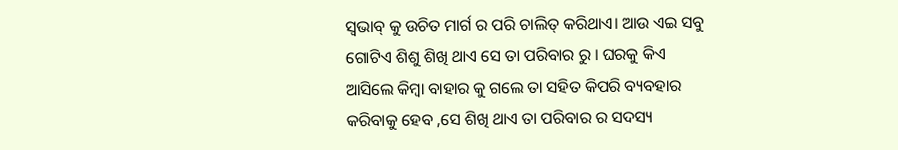ସ୍ଵଭାବ୍ କୁ ଉଚିତ ମାର୍ଗ ର ପରି ଚାଲିତ୍ କରିଥାଏ। ଆଉ ଏଇ ସବୁ ଗୋଟିଏ ଶିଶୁ ଶିଖି ଥାଏ ସେ ତା ପରିବାର ରୁ । ଘରକୁ କିଏ ଆସିଲେ କିମ୍ବା ବାହାର କୁ ଗଲେ ତା ସହିତ କିପରି ବ୍ୟବହାର କରିବାକୁ ହେବ ,ସେ ଶିଖି ଥାଏ ତା ପରିବାର ର ସଦସ୍ୟ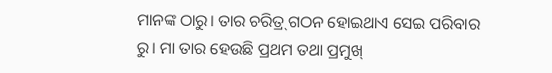ମାନଙ୍କ ଠାରୁ। ତାର ଚରିତ୍ର୍ ଗଠନ ହୋଇଥାଏ ସେଇ ପରିବାର ରୁ। ମା ତାର ହେଉଛି ପ୍ରଥମ ତଥା ପ୍ରମୁଖ୍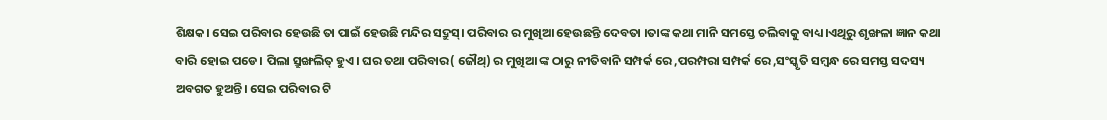ଶିକ୍ଷକ। ସେଇ ପରିବାର ହେଉଛି ତା ପାଇଁ ହେଉଛି ମନ୍ଦିର ସଦ୍ରୁସ୍। ପରିବାର ର ମୁଖିଆ ହେଉଛନ୍ତି ଦେବତା ।ତାଙ୍କ କଥା ମାନି ସମସ୍ତେ ଚଲିବାକୁ ବାଧ୍ୟ।ଏଥିରୁ ଶୃଙ୍ଖଳା ଜ୍ଞାନ କଥା ବାରି ହୋଇ ପଡେ। ପିଲା ସ୍ରୁଙ୍ଖଲିତ୍ ହୁଏ। ଘର ତଥା ପରିବାର( ଜୌଥ୍) ର ମୁଖିଆ ଙ୍କ ଠାରୁ ନୀତିବାନି ସମ୍ପର୍କ ରେ ,ପରମ୍ପରା ସମ୍ପର୍କ ରେ ,ସଂସ୍କୃତି ସମ୍ବନ୍ଧ ରେ ସମସ୍ତ ସଦସ୍ୟ ଅବଗତ ହୁଅନ୍ତି। ସେଇ ପରିବାର ଟି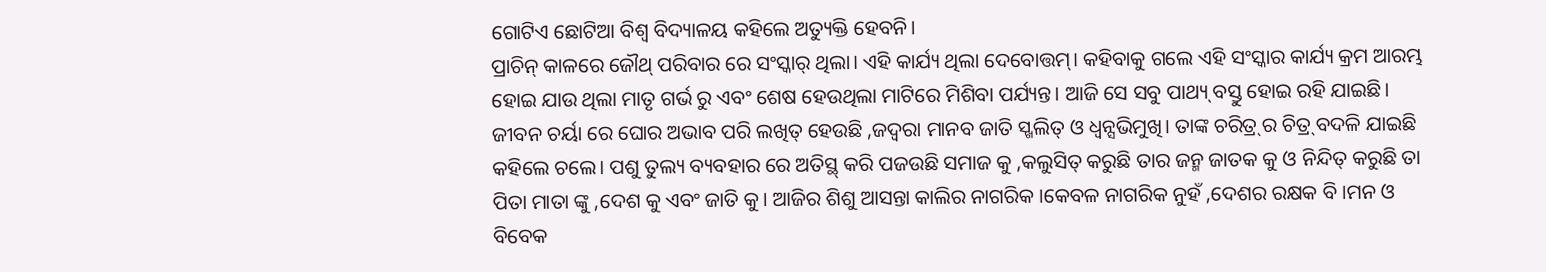ଗୋଟିଏ ଛୋଟିଆ ବିଶ୍ୱ ବିଦ୍ୟାଳୟ କହିଲେ ଅତ୍ୟୁକ୍ତି ହେବନି।
ପ୍ରାଚିନ୍ କାଳରେ ଜୌଥ୍ ପରିବାର ରେ ସଂସ୍କାର୍ ଥିଲା। ଏହି କାର୍ଯ୍ୟ ଥିଲା ଦେବୋତ୍ତମ୍। କହିବାକୁ ଗଲେ ଏହି ସଂସ୍କାର କାର୍ଯ୍ୟ କ୍ରମ ଆରମ୍ଭ ହୋଇ ଯାଉ ଥିଲା ମାତୃ ଗର୍ଭ ରୁ ଏବଂ ଶେଷ ହେଉଥିଲା ମାଟିରେ ମିଶିବା ପର୍ଯ୍ୟନ୍ତ। ଆଜି ସେ ସବୁ ପାଥ୍ୟ୍ ବସ୍ତୁ ହୋଇ ରହି ଯାଇଛି। ଜୀବନ ଚର୍ୟା ରେ ଘୋର ଅଭାବ ପରି ଲଖିତ୍ ହେଉଛି ,ଜଦ୍ଵରା ମାନବ ଜାତି ସ୍ଖଲିତ୍ ଓ ଧ୍ଵନ୍ସଭିମୁଖି। ତାଙ୍କ ଚରିତ୍ର୍ ର ଚିତ୍ର୍ ବଦଳି ଯାଇଛି କହିଲେ ଚଲେ। ପଶୁ ତୁଲ୍ୟ ବ୍ୟବହାର ରେ ଅତିସ୍ଥ୍ କରି ପଜଉଛି ସମାଜ କୁ ,କଲୁସିତ୍ କରୁଛି ତାର ଜନ୍ମ ଜାତକ କୁ ଓ ନିନ୍ଦିତ୍ କରୁଛି ତା ପିତା ମାତା ଙ୍କୁ ,ଦେଶ କୁ ଏବଂ ଜାତି କୁ। ଆଜିର ଶିଶୁ ଆସନ୍ତା କାଲିର ନାଗରିକ ।କେବଳ ନାଗରିକ ନୁହଁ ,ଦେଶର ରକ୍ଷକ ବି ।ମନ ଓ ବିବେକ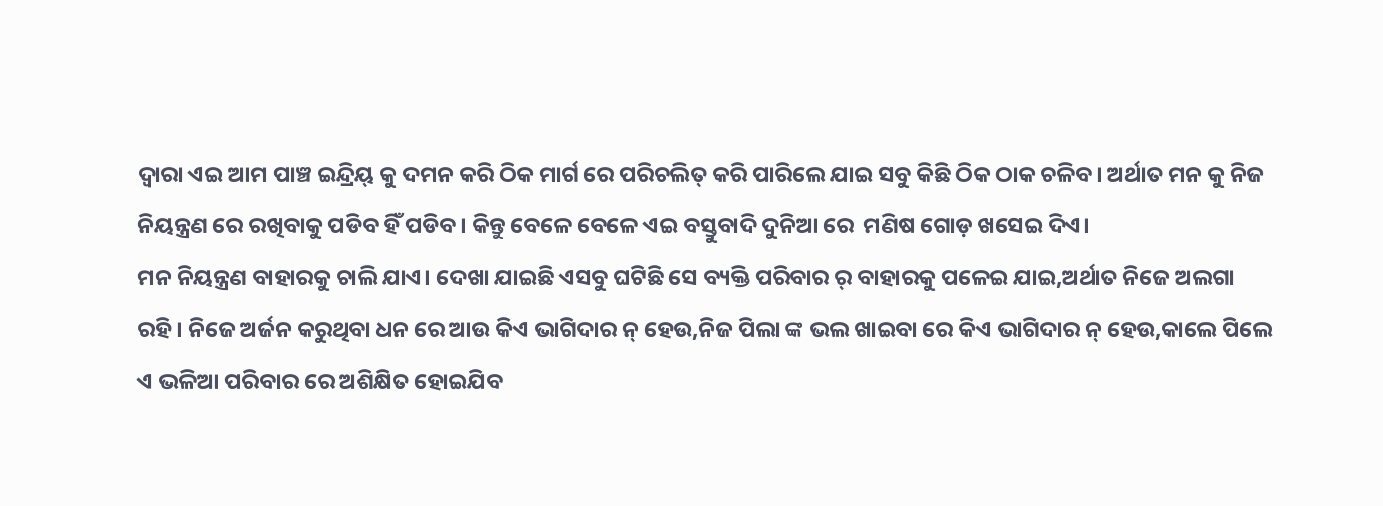ଦ୍ୱାରା ଏଇ ଆମ ପାଞ୍ଚ ଇନ୍ଦ୍ରିୟ୍ କୁ ଦମନ କରି ଠିକ ମାର୍ଗ ରେ ପରିଚଲିତ୍ କରି ପାରିଲେ ଯାଇ ସବୁ କିଛି ଠିକ ଠାକ ଚଳିବ। ଅର୍ଥାତ ମନ କୁ ନିଜ ନିୟନ୍ତ୍ରଣ ରେ ରଖିବାକୁ ପଡିବ ହିଁ ପଡିବ। କିନ୍ତୁ ବେଳେ ବେଳେ ଏଇ ବସ୍ତୁବାଦି ଦୁନିଆ ରେ  ମଣିଷ ଗୋଡ଼ ଖସେଇ ଦିଏ।
ମନ ନିୟନ୍ତ୍ରଣ ବାହାରକୁ ଚାଲି ଯାଏ। ଦେଖା ଯାଇଛି ଏସବୁ ଘଟିଛି ସେ ବ୍ୟକ୍ତି ପରିବାର ର୍ ବାହାରକୁ ପଳେଇ ଯାଇ,ଅର୍ଥାତ ନିଜେ ଅଲଗା ରହି। ନିଜେ ଅର୍ଜନ କରୁଥିବା ଧନ ରେ ଆଉ କିଏ ଭାଗିଦାର ନ୍ ହେଉ,ନିଜ ପିଲା ଙ୍କ ଭଲ ଖାଇବା ରେ କିଏ ଭାଗିଦାର ନ୍ ହେଉ,କାଲେ ପିଲେ ଏ ଭଳିଆ ପରିବାର ରେ ଅଶିକ୍ଷିତ ହୋଇଯିବ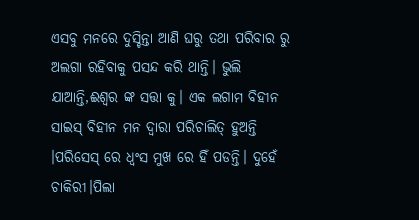ଏସବୁ ମନରେ ଦୁସ୍ଚିନ୍ତା ଆଣି ଘରୁ ତଥା ପରିବାର ରୁ ଅଲଗା ରହିବାକୁ ପସନ୍ଦ କରି ଥାନ୍ତି। ଭୁଲି ଯାଆନ୍ତି,ଈଶ୍ୱର ଙ୍କ ସତ୍ତା କୁ। ଏକ ଲଗାମ ବିହୀନ ସାଇସ୍ ବିହୀନ ମନ ଦ୍ୱାରା ପରିଚାଲିତ୍ ହୁଅନ୍ତି ।ପରିସେସ୍ ରେ ଧ୍ବଂସ ମୁଖ ରେ ହିଁ ପଡନ୍ତି। ଦୁହେଁ ଚାକିରୀ।ପିଲା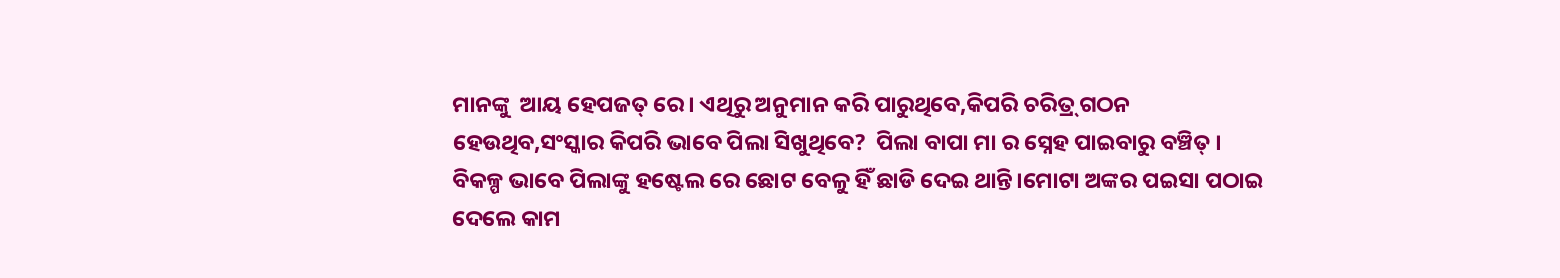ମାନଙ୍କୁ  ଆୟ ହେପଜତ୍ ରେ। ଏଥିରୁ ଅନୁମାନ କରି ପାରୁଥିବେ,କିପରି ଚରିତ୍ର୍ ଗଠନ ହେଉଥିବ,ସଂସ୍କାର କିପରି ଭାବେ ପିଲା ସିଖୁଥିବେ?  ପିଲା ବାପା ମା ର ସ୍ନେହ ପାଇବାରୁ ବଞ୍ଚିତ୍ । ବିକଳ୍ପ ଭାବେ ପିଲାଙ୍କୁ ହଷ୍ଟେଲ ରେ ଛୋଟ ବେଳୁ ହିଁ ଛାଡି ଦେଇ ଥାନ୍ତି।ମୋଟା ଅଙ୍କର ପଇସା ପଠାଇ ଦେଲେ କାମ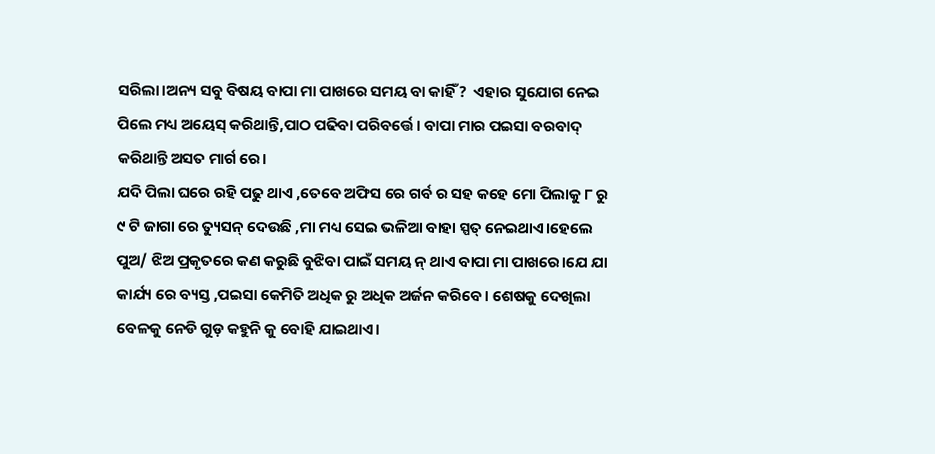ସରିଲା।ଅନ୍ୟ ସବୁ ବିଷୟ ବାପା ମା ପାଖରେ ସମୟ ବା କାହିଁ?  ଏହାର ସୁଯୋଗ ନେଇ ପିଲେ ମଧ୍ୟ ଅୟେସ୍ କରିଥାନ୍ତି,ପାଠ ପଢିବା ପରିବର୍ତ୍ତେ। ବାପା ମାର ପଇସା ବରବାଦ୍ କରିଥାନ୍ତି ଅସତ ମାର୍ଗ ରେ।
ଯଦି ପିଲା ଘରେ ରହି ପଢୁ ଥାଏ ,ତେବେ ଅଫିସ ରେ ଗର୍ବ ର ସହ କହେ ମୋ ପିଲାକୁ ୮ ରୁ ୯ ଟି ଜାଗା ରେ ତ୍ୟୁସନ୍ ଦେଉଛି ,ମା ମଧ୍ୟ ସେଇ ଭଳିଆ ବାହା ସ୍ପତ୍ ନେଇଥାଏ।ହେଲେ ପୁଅ/ ଝିଅ ପ୍ରକୃତରେ କଣ କରୁଛି ବୁଝିବା ପାଇଁ ସମୟ ନ୍ ଥାଏ ବାପା ମା ପାଖରେ।ଯେ ଯା କାର୍ଯ୍ୟ ରେ ବ୍ୟସ୍ତ ,ପଇସା କେମିତି ଅଧିକ ରୁ ଅଧିକ ଅର୍ଜନ କରିବେ। ଶେଷକୁ ଦେଖିଲା ବେଳକୁ ନେଡି ଗୁଡ଼ କହୁନି କୁ ବୋହି ଯାଇଥାଏ।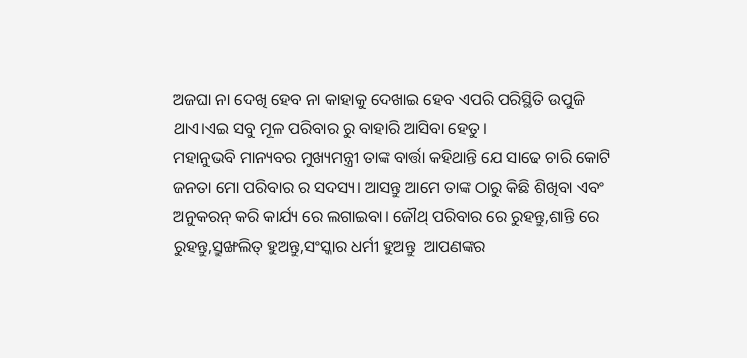ଅଜଘା ନା ଦେଖି ହେବ ନା କାହାକୁ ଦେଖାଇ ହେବ ଏପରି ପରିସ୍ଥିତି ଉପୁଜି ଥାଏ।ଏଇ ସବୁ ମୂଳ ପରିବାର ରୁ ବାହାରି ଆସିବା ହେତୁ।
ମହାନୁଭବି ମାନ୍ୟବର ମୁଖ୍ୟମନ୍ତ୍ରୀ ତାଙ୍କ ବାର୍ତ୍ତା କହିଥାନ୍ତି ଯେ ସାଢେ ଚାରି କୋଟି ଜନତା ମୋ ପରିବାର ର ସଦସ୍ୟ। ଆସନ୍ତୁ ଆମେ ତାଙ୍କ ଠାରୁ କିଛି ଶିଖିବା ଏବଂ ଅନୁକରନ୍ କରି କାର୍ଯ୍ୟ ରେ ଲଗାଇବା। ଜୌଥ୍ ପରିବାର ରେ ରୁହନ୍ତୁ,ଶାନ୍ତି ରେ ରୁହନ୍ତୁ,ସ୍ରୁଙ୍ଖଲିତ୍ ହୁଅନ୍ତୁ,ସଂସ୍କାର ଧର୍ମୀ ହୁଅନ୍ତୁ  ଆପଣଙ୍କର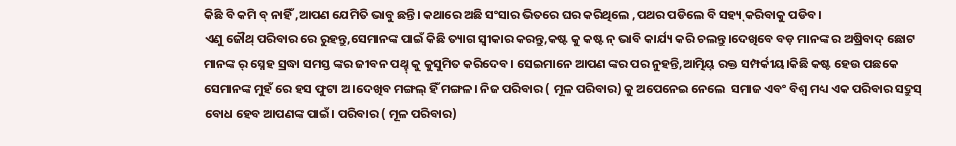କିଛି ବି କମି ବ୍ ନାହିଁ ,ଆପଣ ଯେମିତି ଭାବୁ ଛନ୍ତି। କଥାରେ ଅଛି ସଂସାର ଭିତରେ ଘର କରିଥିଲେ ,ପଥର ପଡିଲେ ବି ସହ୍ୟ୍ କରିବାକୁ ପଡିବ।
ଏଣୁ ଜୌଥ୍ ପରିବାର ରେ ରୁହନ୍ତୁ,ସେମାନଙ୍କ ପାଇଁ କିଛି ତ୍ୟାଗ ସ୍ୱୀକାର କରନ୍ତୁ,କଷ୍ଟ କୁ କଷ୍ଟ ନ୍ ଭାବି କାର୍ଯ୍ୟ କରି ଚଲନ୍ତୁ।ଦେଖିବେ ବଡ଼ ମାନଙ୍କ ର ଅଷ୍ରିବାଦ୍ ଛୋଟ ମାନଙ୍କ ର୍ ସ୍ନେହ ସ୍ରଦ୍ଧା ସମସ୍ତ ଙ୍କର ଜୀବନ ପଥ୍ହ୍ କୁ କୁସୁମିତ କରିଦେବ। ସେଇମାନେ ଆପଣ ଙ୍କର ପର ନୁହନ୍ତି,ଆତ୍ମିୟ୍ ରକ୍ତ ସମ୍ପର୍କୀୟ।କିଛି କଷ୍ଟ ହେଉ ପଛକେ ସେମାନଙ୍କ ମୁହଁ ରେ ହସ ଫୁଟା ଅ।ଦେଖିବ ମଙ୍ଗଲ୍ ହିଁ ମଙ୍ଗଳ। ନିଜ ପରିବାର ( ମୂଳ ପରିବାର) କୁ ଅପେନେଇ ନେଲେ  ସମାଜ ଏବଂ ବିଶ୍ୱ ମଧ୍ୟ ଏକ ପରିବାର ସଦ୍ରୁସ୍ ବୋଧ ହେବ ଆପଣଙ୍କ ପାଇଁ। ପରିବାର ( ମୂଳ ପରିବାର)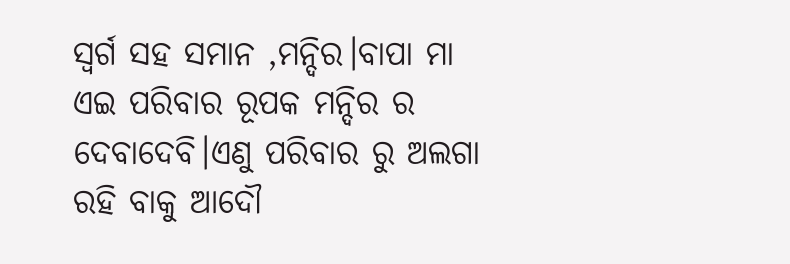ସ୍ୱର୍ଗ ସହ ସମାନ ,ମନ୍ଦିର।ବାପା ମା ଏଇ ପରିବାର ରୂପକ ମନ୍ଦିର ର ଦେବାଦେବି।ଏଣୁ ପରିବାର ରୁ ଅଲଗା ରହି ବାକୁ ଆଦୌ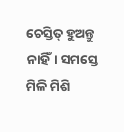ଚେସ୍ତିତ୍ ହୁଅନ୍ତୁ ନାହିଁ। ସମସ୍ତେ ମିଳି ମିଶି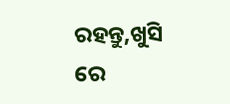ରହନ୍ତୁ,ଖୁସି ରେ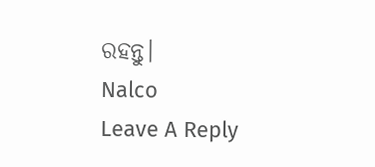ରହନ୍ତୁ।
Nalco
Leave A Reply